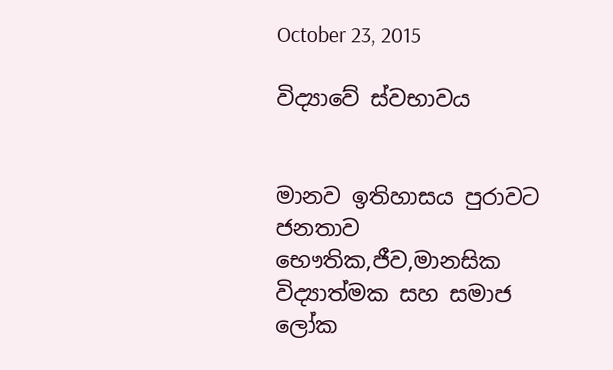October 23, 2015

විද්‍යාවේ ස්වභාවය‍


මානව ඉතිහාසය පුරාවට ජනතාව භෞතික,ජීව,මානසික විද්‍යාත්මක සහ සමාජ ලෝක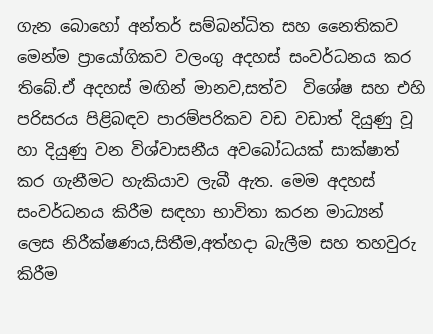ගැන බොහෝ අන්තර් සම්බන්ධිත සහ නෛතිකව මෙන්ම ප්‍රායෝගිකව වලංගු අදහස් සංවර්ධනය කර තිබේ.ඒ අදහස් මඟින් මානව,සත්ව  විශේෂ සහ එහි පරිසරය පිළිබඳව පාරම්පරිකව වඩ වඩාත් දියුණු වූ හා දියුණු වන විශ්වාසනීය අවබෝධයක් සාක්ෂාත් කර ගැනීමට හැකියාව ලැබී ඇත. මෙම අදහස් සංවර්ධනය කිරීම සඳහා භාවිතා කරන මාධ්‍යන් ලෙස නිරීක්ෂණය,සිතීම,අත්හදා බැලීම සහ තහවුරු කිරීම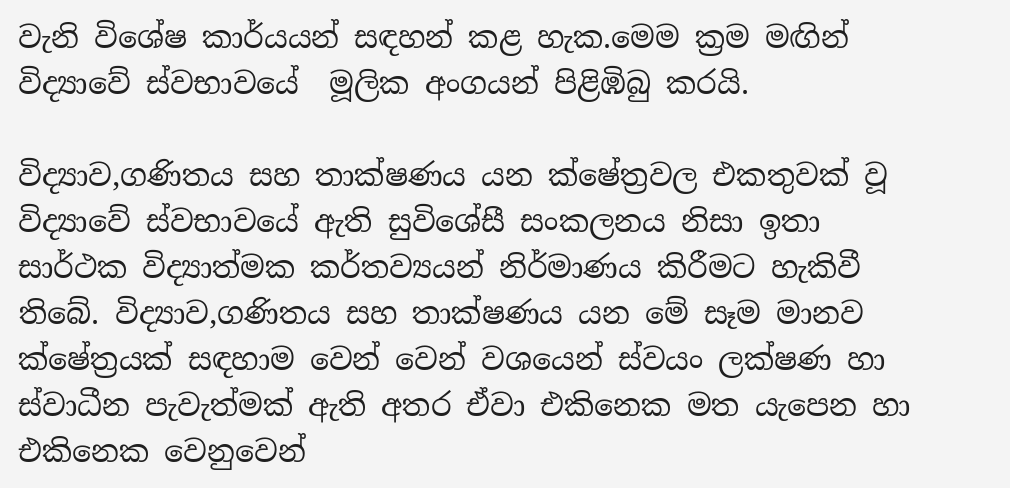වැනි විශේෂ කාර්යයන් සඳහන් කළ හැක.මෙම ක්‍රම මඟින් විද්‍යාවේ ස්වභාවයේ  මූලික අංගයන් පිළිඹිබු කරයි.

විද්‍යාව,ගණිතය සහ තාක්ෂණය යන ක්ෂේත්‍රවල එකතුවක් වූ විද්‍යාවේ ස්වභාවයේ ඇති සුවිශේසී සංකලනය නිසා ඉතා සාර්ථක විද්‍යාත්මක කර්තව්‍යයන් නිර්මාණය කිරීමට හැකිවී තිබේ. විද්‍යාව,ගණිතය සහ තාක්ෂණය යන මේ සෑම මානව ක්ෂේත්‍රයක් සඳහාම වෙන් වෙන් වශයෙන් ස්වයං ලක්ෂණ හා ස්වාධීන පැවැත්මක් ඇති අතර ඒවා එකිනෙක මත යැපෙන හා එකිනෙක වෙනුවෙන්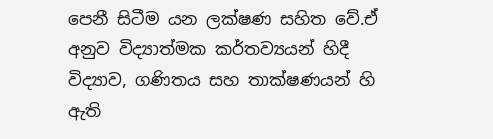පෙනී සිටීම යන ලක්ෂණ සහිත වේ.ඒ අනුව විද්‍යාත්මක කර්තව්‍යයන් හිදී විද්‍යාව, ගණිතය සහ තාක්ෂණයන් හි ඇති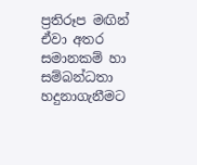ප්‍රතිරූප මඟින් ඒවා අතර සමානකම් හා සම්බන්ධතා හදුනාගැනීමට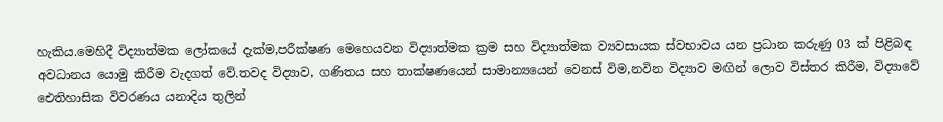හැකිය.මෙහිදී විද්‍යාත්මක ලෝකයේ දැක්ම,පරීක්ෂණ මෙහෙයවන විද්‍යාත්මක ක්‍රම සහ විද්‍යාත්මක ව්‍යවසායක ස්වභාවය යන ප්‍රධාන කරුණු 03 ක් පිළිබඳ අවධානය යොමු කිරීම වැදගත් වේ.තවද විද්‍යාව, ගණිතය සහ තාක්ෂණයෙන් සාමාන්‍යයෙන් වෙනස් විම,නවින විද්‍යාව මඟින් ලොව විස්තර කිරීම, විද්‍යාවේ ඓතිහාසික විවරණය යනාදිය තුලින්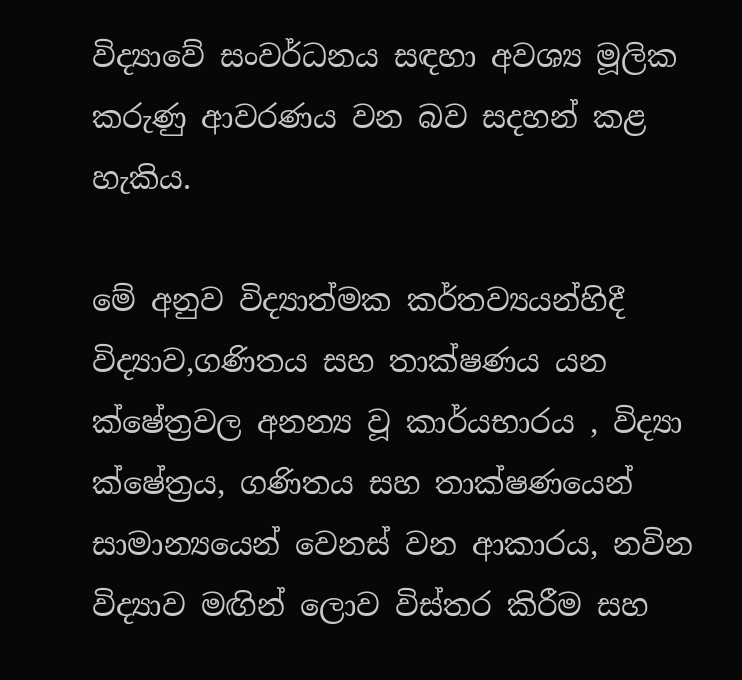විද්‍යාවේ සංවර්ධනය සඳහා අවශ්‍ය මූලික කරුණු ආවරණය වන බව සදහන් කළ හැකිය.

මේ අනුව විද්‍යාත්මක කර්තව්‍යයන්හිදී  විද්‍යාව,ගණිතය සහ තාක්ෂණය යන ක්ෂේත්‍රවල අනන්‍ය වූ කාර්යභාරය , විද්‍යා ක්ෂේත්‍රය, ගණිතය සහ තාක්ෂණයෙන් සාමාන්‍යයෙන් වෙනස් වන ආකාරය, නවින විද්‍යාව මඟින් ලොව විස්තර කිරීම සහ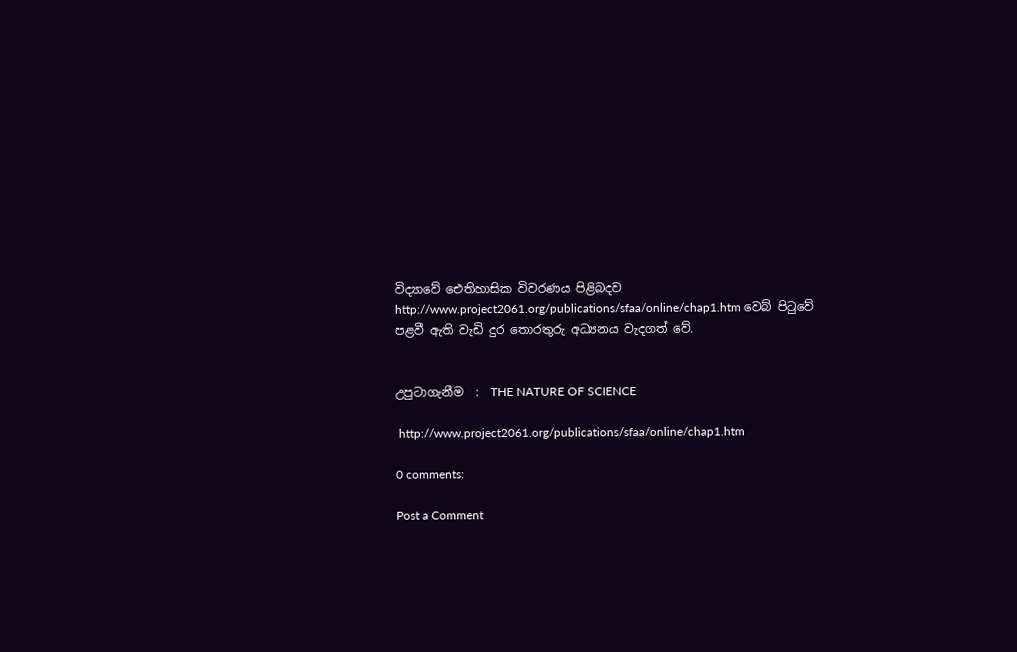විද්‍යාවේ ඓතිහාසික විවරණය පිළිබදව http://www.project2061.org/publications/sfaa/online/chap1.htm වෙබ් පිටුවේ පළවී ඇති වැඩි දුර තොරතුරු අධ්‍යනය වැදගත් වේ.


උපුටාගැනීම  :  THE NATURE OF SCIENCE

 http://www.project2061.org/publications/sfaa/online/chap1.htm

0 comments:

Post a Comment